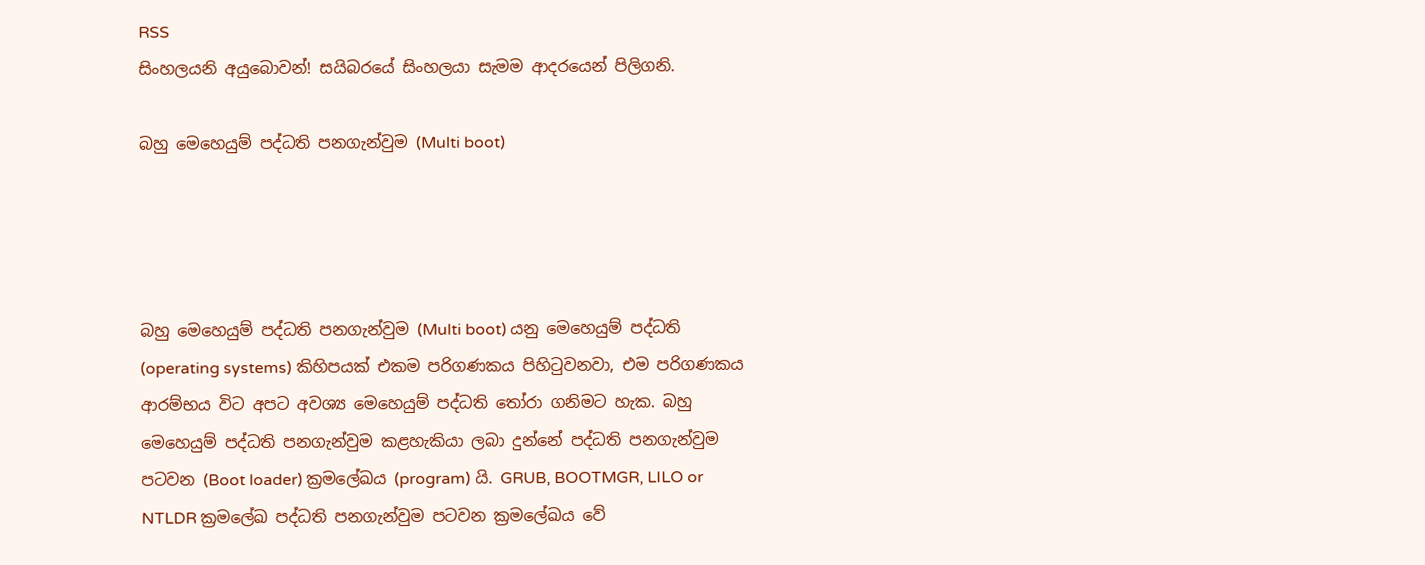RSS
සිංහලයනි අයුබොවන්! සයිබරයේ සිංහලයා සැමම ආදරයෙන් පිලිගනි.

බහු මෙහෙයුම් පද්ධති පනගැන්වුම (Multi boot)




බහු මෙහෙයුම් පද්ධති පනගැන්වුම (Multi boot) යනු මෙහෙයුම් පද්ධති (operating systems) කිහිපයක් එකම පරිගණකය පිහිටුවනවා, එම පරිගණකය ආරම්භය විට අපට අවශ්‍ය මෙහෙයුම් පද්ධති තෝරා ගනිමට හැක. බහු මෙහෙයුම් පද්ධති පනගැන්වුම කළහැකියා ලබා දුන්නේ පද්ධති පනගැන්වුම පටවන (Boot loader) ක්‍රමලේඛය (program) යි. GRUB, BOOTMGR, LILO or NTLDR ක්‍රමලේඛ පද්ධති පනගැන්වුම පටවන ක්‍රමලේඛය වේ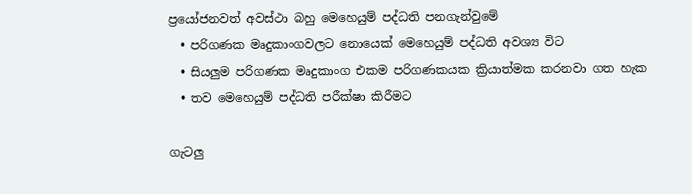ප්‍රයෝජනවත් අවස්ථා බහු මෙහෙයුම් පද්ධති පනගැන්වුමේ
  • පරිගණක මෘදුකාංගවලට නොයෙක් මෙහෙයුම් පද්ධති අවශ්‍ය විට
  • සියලුම පරිගණක මෘදුකාංග එකම පරිගණකයක ක්‍රියාත්මක කරනවා ගත හැක
  • තව මෙහෙයුම් පද්ධති පරීක්ෂා කිරීමට

ගැටලු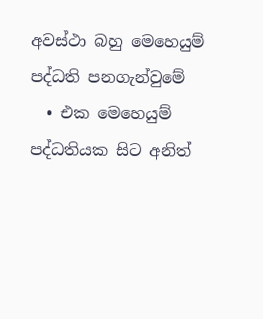අවස්ථා බහු මෙහෙයුම් පද්ධති පනගැන්වුමේ
  • එක මෙහෙයුම් පද්ධතියක සිට අනිත්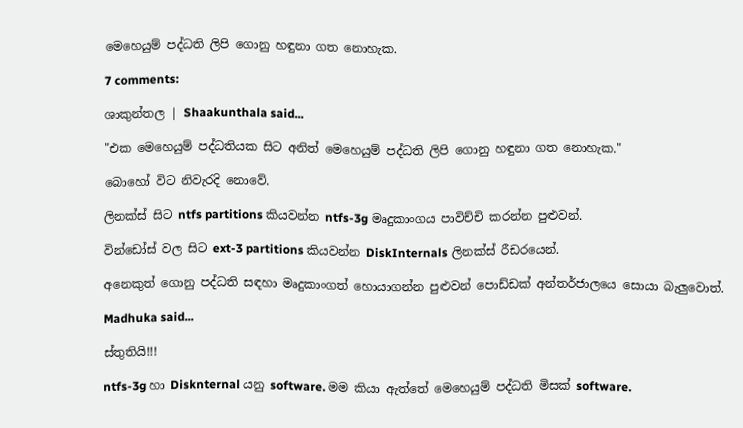මෙහෙයුම් පද්ධති ලිපි ගොනු හඳුනා ගත නොහැක.

7 comments:

ශාකුන්තල | Shaakunthala said...

"එක මෙහෙයුම් පද්ධතියක සිට අනිත් මෙහෙයුම් පද්ධති ලිපි ගොනු හඳුනා ගත නොහැක."

බොහෝ විට නිවැරදි නොවේ.

ලිනක්ස් සිට ntfs partitions කියවන්න ntfs-3g මෘදුකාංගය පාවිච්චි කරන්න පුළුවන්.

වින්ඩෝස් වල සිට ext-3 partitions කියවන්න DiskInternals ලිනක්ස් රීඩරයෙන්.

අනෙකුත් ගොනු පද්ධති සඳහා මෘදුකාංගත් හොයාගන්න පුළුවන් පොඩ්ඩක් අන්තර්ජාලයෙ සොයා බැලුවොත්.

Madhuka said...

ස්තුතියි!!!

ntfs-3g හා Disknternal යනු software. මම කියා ඇත්තේ මෙහෙයුම් පද්ධති මිසක් software.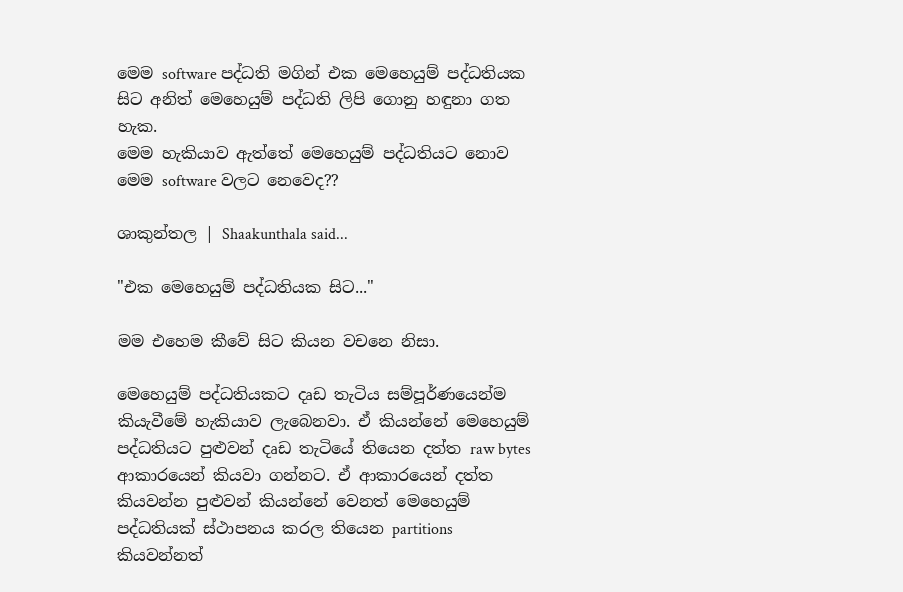මෙම software පද්ධති මගින් එක මෙහෙයුම් පද්ධතියක සිට අනිත් මෙහෙයුම් පද්ධති ලිපි ගොනු හඳුනා ගත හැක.
මෙම හැකියාව ඇත්තේ මෙහෙයුම් පද්ධතියට නොව මෙම software වලට නෙවෙද??

ශාකුන්තල | Shaakunthala said...

"එක මෙහෙයුම් පද්ධතියක සිට..."

මම එහෙම කීවේ සිට කියන වචනෙ නිසා.

මෙහෙයුම් පද්ධතියකට දෘඩ තැටිය සම්පූර්ණයෙන්ම කියැවීමේ හැකියාව ලැබෙනවා. ඒ කියන්නේ මෙහෙයුම් පද්ධතියට පුළුවන් දෘඩ තැටියේ තියෙන දත්ත raw bytes ආකාරයෙන් කියවා ගන්නට. ඒ ආකාරයෙන් දත්ත කියවන්න පුළුවන් කියන්නේ වෙනත් මෙහෙයුම් පද්ධතියක් ස්ථාපනය කරල තියෙන partitions කියවන්නත්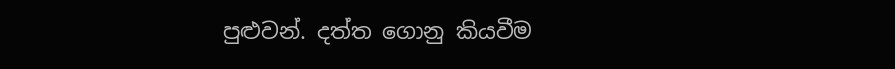පුළුවන්. දත්ත ගොනු කියවීම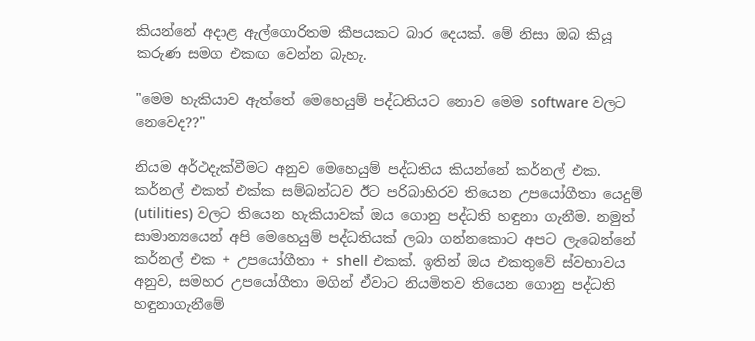කියන්නේ අදාළ ඇල්ගොරිතම කීපයකට බාර දෙයක්. මේ නිසා ඔබ කියූ කරුණ සමග එකඟ වෙන්න බැහැ.

"මෙම හැකියාව ඇත්තේ මෙහෙයුම් පද්ධතියට නොව මෙම software වලට නෙවෙද??"

නියම අර්ථදැක්වීමට අනුව මෙහෙයුම් පද්ධතිය කියන්නේ කර්නල් එක. කර්නල් එකත් එක්ක සම්බන්ධව ඊට පරිබාහිරව තියෙන උපයෝගීතා යෙදුම් (utilities) වලට තියෙන හැකියාවක් ඔය ගොනු පද්ධති හඳුනා ගැනීම. නමුත් සාමාන්‍යයෙන් අපි මෙහෙයුම් පද්ධතියක් ලබා ගන්නකොට අපට ලැබෙන්නේ කර්නල් එක + උපයෝගීතා + shell එකක්. ඉතින් ඔය එකතුවේ ස්වභාවය අනුව, සමහර උපයෝගීතා මගින් ඒවාට නියමිතව තියෙන ගොනු පද්ධති හඳුනාගැනීමේ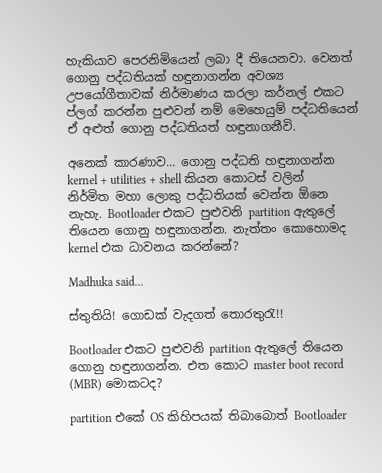හැකියාව පෙරනිමියෙන් ලබා දී තියෙනවා. වෙනත් ගොනු පද්ධතියක් හඳුනාගන්න අවශ්‍ය උපයෝගීතාවක් නිර්මාණය කරලා කර්නල් එකට ප්ලග් කරන්න පුළුවන් නම් මෙහෙයුම් පද්ධතියෙන් ඒ අළුත් ගොනු පද්ධතියත් හඳුනාගනීවි.

අනෙක් කාරණාව... ගොනු පද්ධති හඳුනාගන්න kernel + utilities + shell කියන කොටස් වලින් නිර්මිත මහා ලොකු පද්ධතියක් වෙන්න ඕනෙ නැහැ. Bootloader එකට පුළුවනි partition ඇතුලේ තියෙන ගොනු හඳුනාගන්න. නැත්තං කොහොමද kernel එක ධාවනය කරන්නේ?

Madhuka said...

ස්තුතියි! ගොඩක් වැදගත් තොරතුරැ!!

Bootloader එකට පුළුවනි partition ඇතුලේ තියෙන ගොනු හඳුනාගන්න. එත කොට master boot record (MBR) මොකටද?

partition එකේ OS කිහිපයක් තිබාබොත් Bootloader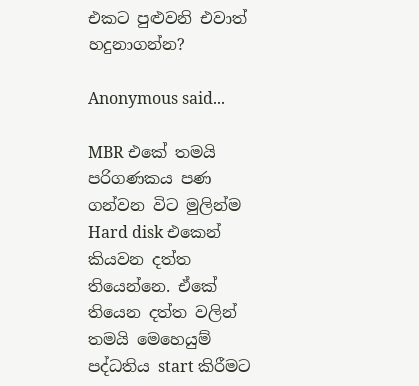එකට පුළුවනි එවාත් හදුනාගන්න?

Anonymous said...

MBR එකේ තමයි පරිගණකය පණ ගන්වන විට මුලින්ම Hard disk එකෙන් කියවන දත්ත තියෙන්නෙ. ඒකේ තියෙන දත්ත වලින් තමයි මෙහෙයුම් පද්ධතිය start කිරීමට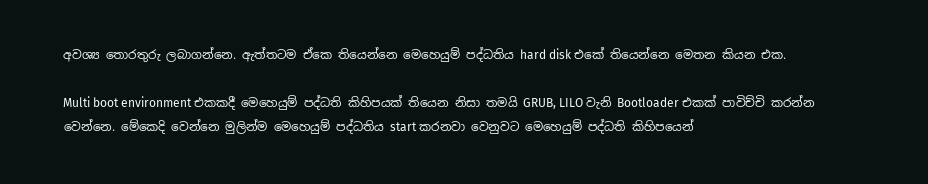අවශ්‍ය තොරතුරු ලබාගන්නෙ. ඇත්තටම ඒකෙ තියෙන්නෙ මෙහෙයුම් පද්ධතිය hard disk එකේ තියෙන්නෙ මෙතන කියන එක.

Multi boot environment එකකදී මෙහෙයුම් පද්ධති කිහිපයක් තියෙන නිසා තමයි GRUB, LILO වැනි Bootloader එකක් පාවිච්චි කරන්න වෙන්නෙ. මේකෙදි වෙන්නෙ මුලින්ම මෙහෙයුම් පද්ධතිය start කරනවා වෙනුවට මෙහෙයුම් පද්ධති කිහිපයෙන්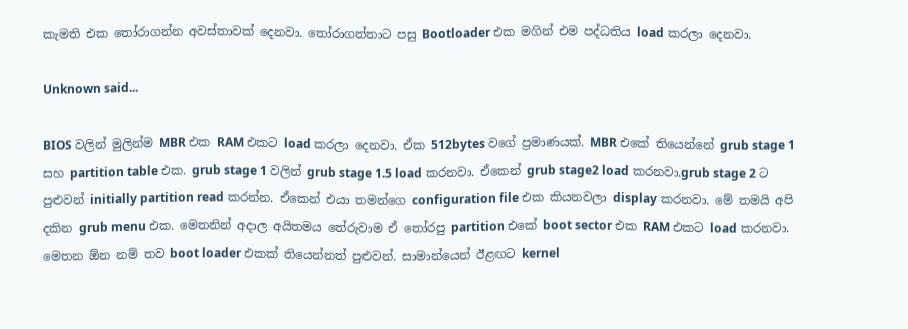කැමති එක තෝරාගන්න අවස්තාවක් දෙනවා. තෝරාගත්තාට පසු Bootloader එක මගින් එම පද්ධතිය load කරලා දෙනවා.

Unknown said...

BIOS වලින් මුලින්ම MBR එක RAM එකට load කරලා දෙනවා. ඒක 512bytes වගේ ප්‍රමාණයක්. MBR එකේ තියෙන්නේ grub stage 1 සහ partition table එක. grub stage 1 වලින් grub stage 1.5 load කරනවා. ඒකෙන් grub stage2 load කරනවා.grub stage 2 ට පුළුවන් initially partition read කරන්න. ඒකෙන් එයා තමන්ගෙ configuration file එක කියනවලා display කරනවා. මේ තමයි අපි දකින grub menu එක. මෙතනින් අදාල අයිතමය තේරුවාම ඒ තෝරපු partition එකේ boot sector එක RAM එකට load කරනවා. මෙතන ඕන නම් තව boot loader එකක් තියෙන්නත් පුළුවන්. සාමාන්යෙන් ඊළඟට kernel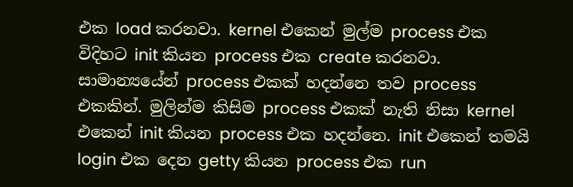එක load කරනවා. kernel එකෙන් මුල්ම process එක විදිහට init කියන process එක create කරනවා. සාමාන්‍යයේන් process එකක් හදන්නෙ තව process එකකින්. මුලින්ම කිසිම process එකක් නැති නිසා kernel එකෙන් init කියන process එක හදන්නෙ. init එකෙන් තමයි login එක දෙන getty කියන process එක run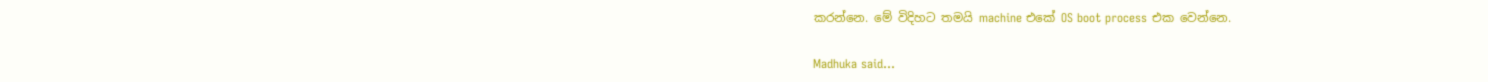කරන්නෙ. මේ විදිහට තමයි machine එකේ OS boot process එක වෙන්නෙ.

Madhuka said...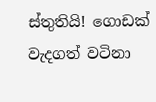ස්තුතියි! ගොඩක් වැදගත් වටිනා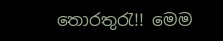තොරතුරැ!! මෙම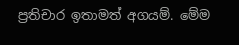ප්‍රතිචාර ඉතාමත් අගයම්. මේම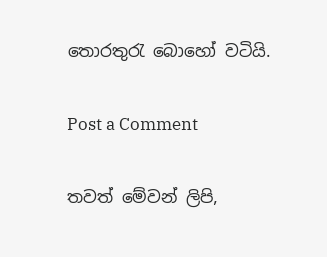තොරතුරැ බොහෝ වටියි.

Post a Comment

තවත් මේවන් ලිපි,